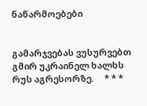ნაწარმოებები


გამარჯვებას ვუსურვებთ გმირ უკრაინელ ხალხს რუს აგრესორზე.     * * *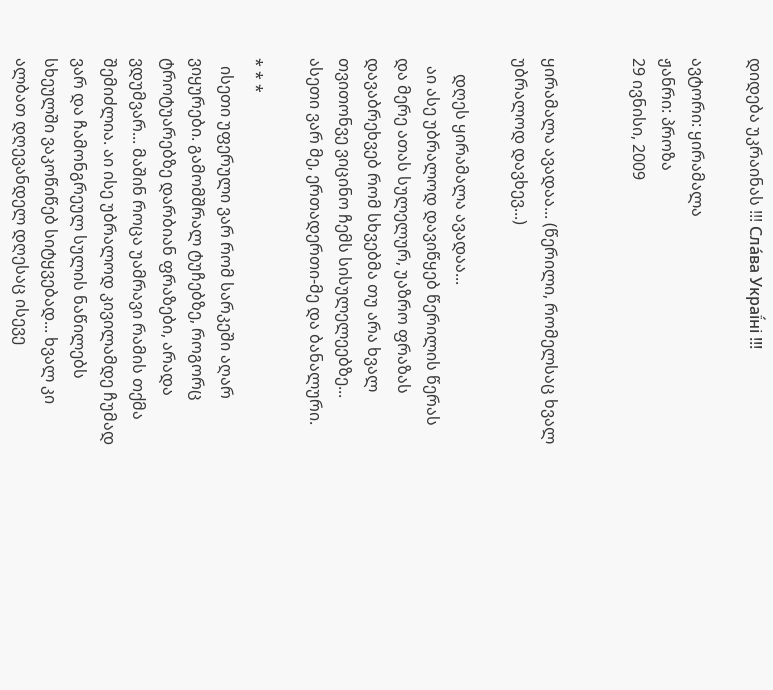დიდება უკრაინას !!! Сла́ва Украї́ні !!!

ავტორი: ყირამალა
ჟანრი: პროზა
29 ივნისი, 2009


ყირამალა ავადაა... (წერილი, რომელსაც ხვალ უბრალოდ დავხევ...)

    დღეს ყირამალა ავადაა...
  აი ასე უბრალოდ დავიწყებ წერილის წერას და მერე ათას სულელურ, უაზრო ფრაზას დავაბრეხვებ რომ სხვებმა თუ არა ხვალ თვითონვე ვიცინო ჩემს სისულელეებზე... ასეთი ვარ მე, ერთადერთი-მე და ბანალური.

* * *
  ისეთი უფერული ვარ რომ სარკეში აღარ ვიყურები. გამომშრალ ტუჩებზე, როგორც ტროტუარებზე დარბიან ფრაზები, არადა ვდუმვარ... მაშინ როცა უამრავი რამის თქმა შემიძლია. აი ისე უბრალოდ კივილამდე ჩუმად ვარ და ჩამონგრეულ სულის ნაწილებს სხეულში ვაკოწიწებ სიტყვებად... ხვალ კი ალბათ დღევანდელ დღესაც ისევე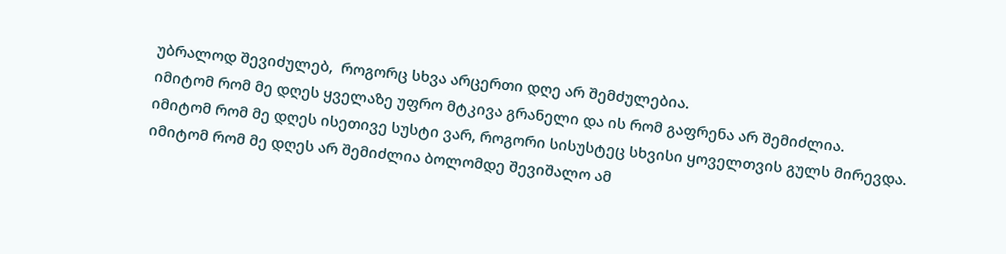უბრალოდ შევიძულებ,  როგორც სხვა არცერთი დღე არ შემძულებია.
იმიტომ რომ მე დღეს ყველაზე უფრო მტკივა გრანელი და ის რომ გაფრენა არ შემიძლია.
იმიტომ რომ მე დღეს ისეთივე სუსტი ვარ, როგორი სისუსტეც სხვისი ყოველთვის გულს მირევდა.
იმიტომ რომ მე დღეს არ შემიძლია ბოლომდე შევიშალო ამ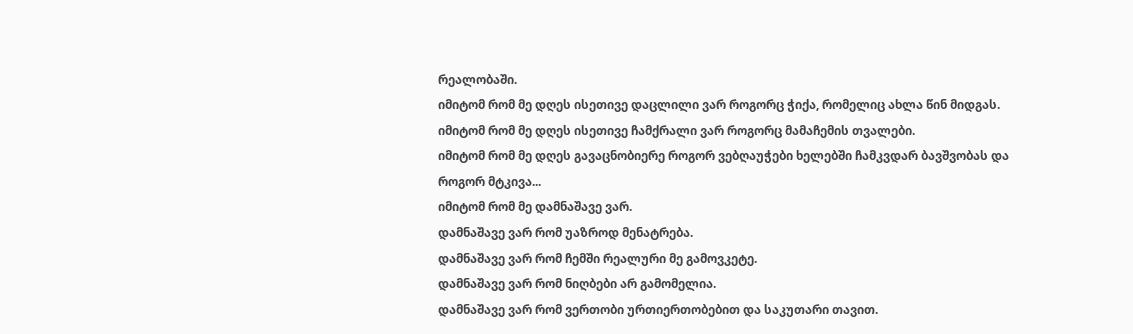რეალობაში.
იმიტომ რომ მე დღეს ისეთივე დაცლილი ვარ როგორც ჭიქა, რომელიც ახლა წინ მიდგას.
იმიტომ რომ მე დღეს ისეთივე ჩამქრალი ვარ როგორც მამაჩემის თვალები.
იმიტომ რომ მე დღეს გავაცნობიერე როგორ ვებღაუჭები ხელებში ჩამკვდარ ბავშვობას და როგორ მტკივა...
იმიტომ რომ მე დამნაშავე ვარ.
დამნაშავე ვარ რომ უაზროდ მენატრება.
დამნაშავე ვარ რომ ჩემში რეალური მე გამოვკეტე.
დამნაშავე ვარ რომ ნიღბები არ გამომელია.
დამნაშავე ვარ რომ ვერთობი ურთიერთობებით და საკუთარი თავით.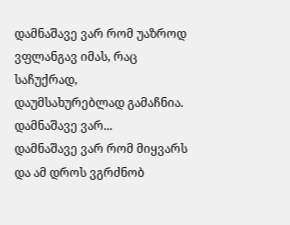დამნაშავე ვარ რომ უაზროდ ვფლანგავ იმას, რაც საჩუქრად, დაუმსახურებლად გამაჩნია.
დამნაშავე ვარ...
დამნაშავე ვარ რომ მიყვარს და ამ დროს ვგრძნობ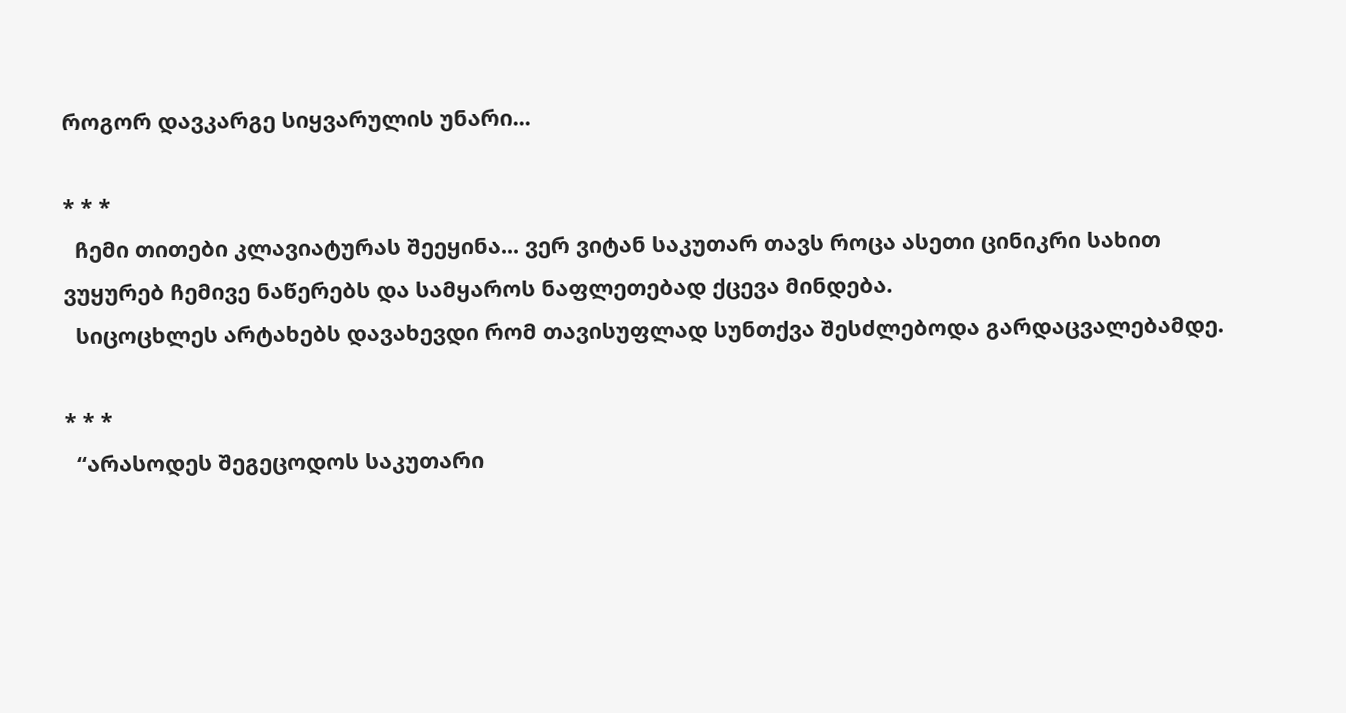როგორ დავკარგე სიყვარულის უნარი...

* * *
  ჩემი თითები კლავიატურას შეეყინა... ვერ ვიტან საკუთარ თავს როცა ასეთი ცინიკრი სახით ვუყურებ ჩემივე ნაწერებს და სამყაროს ნაფლეთებად ქცევა მინდება.
  სიცოცხლეს არტახებს დავახევდი რომ თავისუფლად სუნთქვა შესძლებოდა გარდაცვალებამდე.

* * *
  “არასოდეს შეგეცოდოს საკუთარი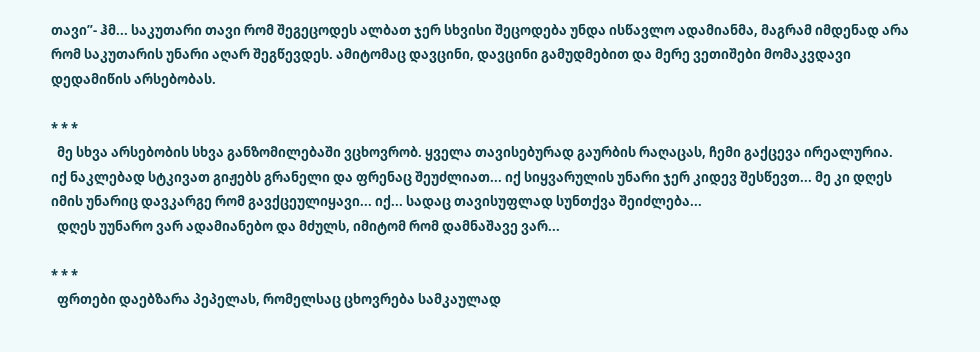თავი”- ჰმ... საკუთარი თავი რომ შეგეცოდეს ალბათ ჯერ სხვისი შეცოდება უნდა ისწავლო ადამიანმა, მაგრამ იმდენად არა რომ საკუთარის უნარი აღარ შეგწევდეს. ამიტომაც დავცინი, დავცინი გამუდმებით და მერე ვეთიშები მომაკვდავი დედამიწის არსებობას.

* * *
  მე სხვა არსებობის სხვა განზომილებაში ვცხოვრობ. ყველა თავისებურად გაურბის რაღაცას, ჩემი გაქცევა ირეალურია. იქ ნაკლებად სტკივათ გიჟებს გრანელი და ფრენაც შეუძლიათ... იქ სიყვარულის უნარი ჯერ კიდევ შესწევთ... მე კი დღეს იმის უნარიც დავკარგე რომ გავქცეულიყავი... იქ... სადაც თავისუფლად სუნთქვა შეიძლება...
  დღეს უუნარო ვარ ადამიანებო და მძულს, იმიტომ რომ დამნაშავე ვარ...

* * *
  ფრთები დაებზარა პეპელას, რომელსაც ცხოვრება სამკაულად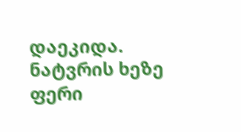დაეკიდა. ნატვრის ხეზე ფერი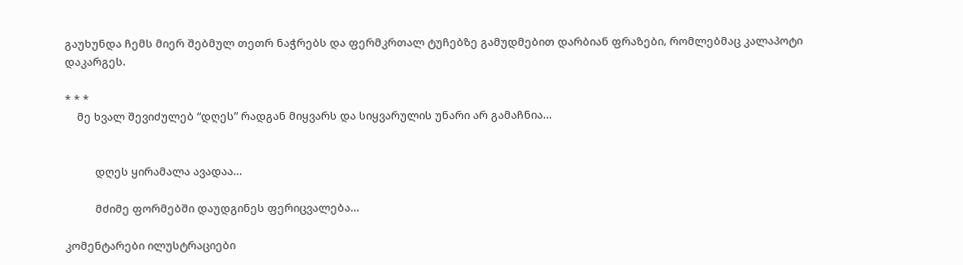გაუხუნდა ჩემს მიერ შებმულ თეთრ ნაჭრებს და ფერმკრთალ ტუჩებზე გამუდმებით დარბიან ფრაზები, რომლებმაც კალაპოტი დაკარგეს.

* * *
    მე ხვალ შევიძულებ “დღეს” რადგან მიყვარს და სიყვარულის უნარი არ გამაჩნია...


          დღეს ყირამალა ავადაა...

          მძიმე ფორმებში დაუდგინეს ფერიცვალება...

კომენტარები ილუსტრაციები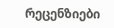რეცენზიები